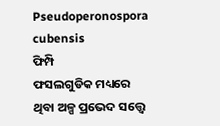Pseudoperonospora cubensis
ଫିମ୍ପି
ଫସଲଗୁଡିକ ମଧ୍ୟରେ ଥିବା ଅଳ୍ପ ପ୍ରଭେଦ ସତ୍ତ୍ୱେ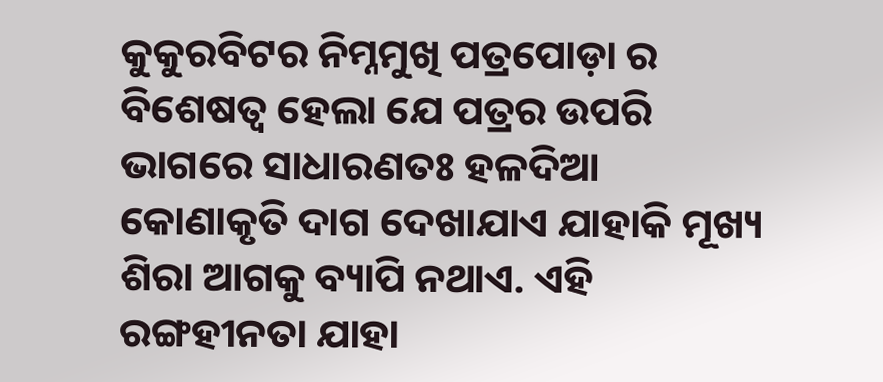କୁକୁରବିଟର ନିମ୍ନମୁଖି ପତ୍ରପୋଡ଼ା ର ବିଶେଷତ୍ୱ ହେଲା ଯେ ପତ୍ରର ଉପରି ଭାଗରେ ସାଧାରଣତଃ ହଳଦିଆ କୋଣାକୃତି ଦାଗ ଦେଖାଯାଏ ଯାହାକି ମୂଖ୍ୟ ଶିରା ଆଗକୁ ବ୍ୟାପି ନଥାଏ. ଏହି ରଙ୍ଗହୀନତା ଯାହା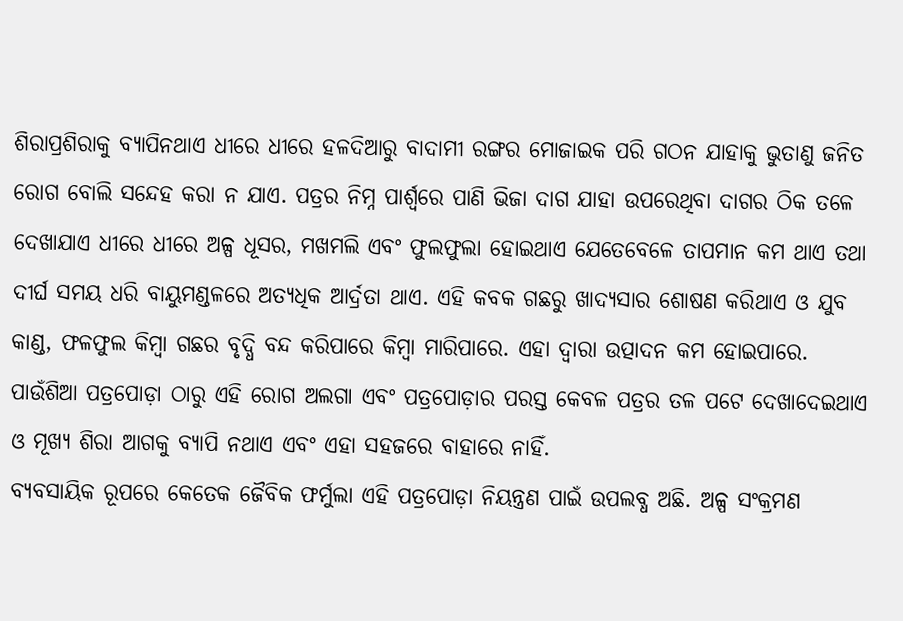ଶିରାପ୍ରଶିରାକୁ ବ୍ୟାପିନଥାଏ ଧୀରେ ଧୀରେ ହଳଦିଆରୁ ବାଦାମୀ ରଙ୍ଗର ମୋଜାଇକ ପରି ଗଠନ ଯାହାକୁ ଭୁତାଣୁ ଜନିତ ରୋଗ ବୋଲି ସନ୍ଦେହ କରା ନ ଯାଏ. ପତ୍ରର ନିମ୍ନ ପାର୍ଶ୍ୱରେ ପାଣି ଭିଜା ଦାଗ ଯାହା ଉପରେଥିବା ଦାଗର ଠିକ ତଳେ ଦେଖାଯାଏ ଧୀରେ ଧୀରେ ଅଳ୍ପ ଧୂସର, ମଖମଲି ଏବଂ ଫୁଲଫୁଲା ହୋଇଥାଏ ଯେତେବେଳେ ତାପମାନ କମ ଥାଏ ତଥା ଦୀର୍ଘ ସମୟ ଧରି ବାୟୁମଣ୍ଡଳରେ ଅତ୍ୟଧିକ ଆର୍ଦ୍ରତା ଥାଏ. ଏହି କବକ ଗଛରୁ ଖାଦ୍ୟସାର ଶୋଷଣ କରିଥାଏ ଓ ଯୁବ କାଣ୍ଡ, ଫଳଫୁଲ କିମ୍ବା ଗଛର ବୃଦ୍ଧି ବନ୍ଦ କରିପାରେ କିମ୍ବା ମାରିପାରେ. ଏହା ଦ୍ୱାରା ଉତ୍ପାଦନ କମ ହୋଇପାରେ. ପାଉଁଶିଆ ପତ୍ରପୋଡ଼ା ଠାରୁ ଏହି ରୋଗ ଅଲଗା ଏବଂ ପତ୍ରପୋଡ଼ାର ପରସ୍ତ କେବଳ ପତ୍ରର ତଳ ପଟେ ଦେଖାଦେଇଥାଏ ଓ ମୂଖ୍ୟ ଶିରା ଆଗକୁ ବ୍ୟାପି ନଥାଏ ଏବଂ ଏହା ସହଜରେ ବାହାରେ ନାହିଁ.
ବ୍ୟବସାୟିକ ରୂପରେ କେତେକ ଜୈବିକ ଫର୍ମୁଲା ଏହି ପତ୍ରପୋଡ଼ା ନିୟନ୍ତ୍ରଣ ପାଇଁ ଉପଲବ୍ଧ ଅଛି. ଅଳ୍ପ ସଂକ୍ରମଣ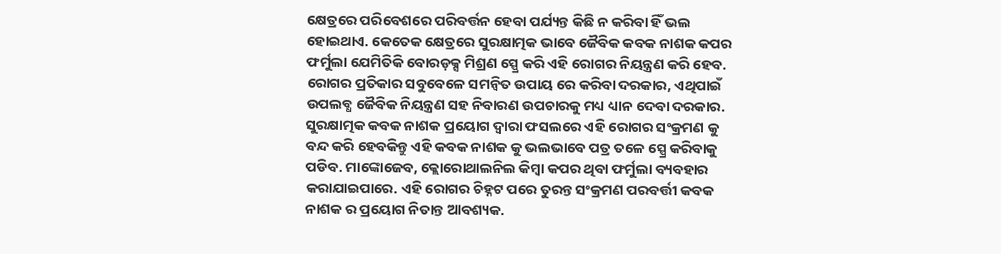କ୍ଷେତ୍ରରେ ପରିବେଶରେ ପରିବର୍ତ୍ତନ ହେବା ପର୍ଯ୍ୟନ୍ତ କିଛି ନ କରିବା ହିଁ ଭଲ ହୋଇଥାଏ. କେତେକ କ୍ଷେତ୍ରରେ ସୁରକ୍ଷାତ୍ମକ ଭାବେ ଜୈବିକ କବକ ନାଶକ କପର ଫର୍ମୁଲା ଯେମିତିକି ବୋରଡ଼କ୍ସ ମିଶ୍ରଣ ସ୍ପ୍ରେ କରି ଏହି ରୋଗର ନିୟନ୍ତ୍ରଣ କରି ହେବ.
ରୋଗର ପ୍ରତିକାର ସବୁବେଳେ ସମନ୍ବିତ ଉପାୟ ରେ କରିବା ଦରକାର, ଏଥିପାଇଁ ଉପଲବ୍ଧ ଜୈବିକ ନିୟନ୍ତ୍ରଣ ସହ ନିବାରଣ ଉପଚାରକୁ ମଧ୍ୟ ଧ୍ୟାନ ଦେବା ଦରକାର. ସୁରକ୍ଷାତ୍ମକ କବକ ନାଶକ ପ୍ରୟୋଗ ଦ୍ୱାରା ଫସଲରେ ଏହି ରୋଗର ସଂକ୍ରମଣ କୁ ବନ୍ଦ କରି ହେବକିନ୍ତୁ ଏହି କବକ ନାଶକ କୁ ଭଲଭାବେ ପତ୍ର ତଳେ ସ୍ପ୍ରେ କରିବାକୁ ପଡିବ. ମାଙ୍କୋଜେବ, କ୍ଲୋରୋଥାଲନିଲ କିମ୍ବା କପର ଥିବା ଫର୍ମୁଲା ବ୍ୟବହାର କରାଯାଇପାରେ. ଏହି ରୋଗର ଚିହ୍ନଟ ପରେ ତୁରନ୍ତ ସଂକ୍ରମଣ ପରବର୍ତ୍ତୀ କବକ ନାଶକ ର ପ୍ରୟୋଗ ନିତାନ୍ତ ଆବଶ୍ୟକ.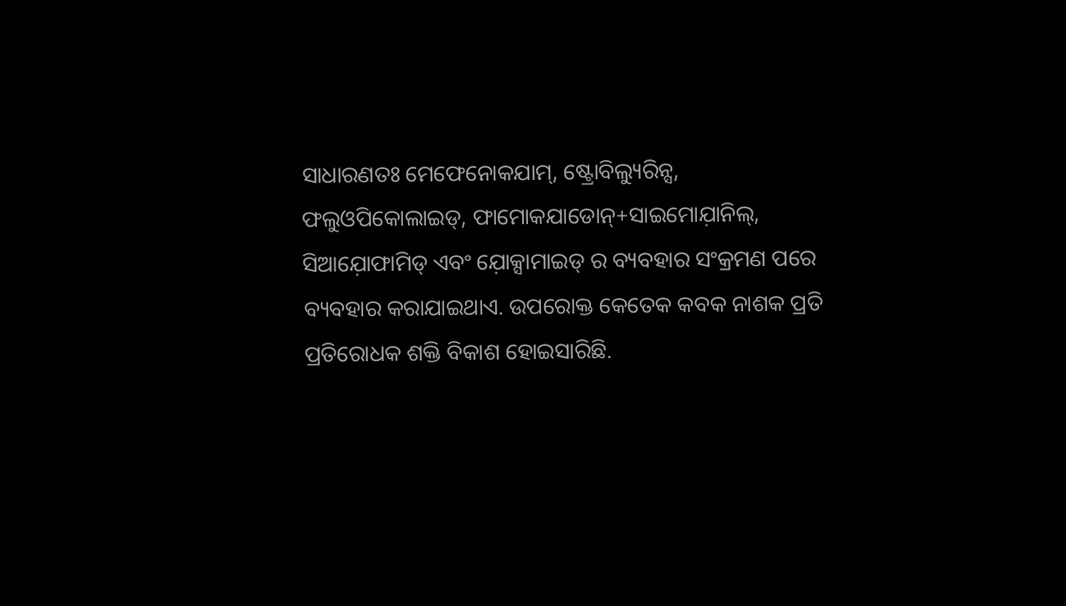ସାଧାରଣତଃ ମେଫେନୋକଯାମ୍, ଷ୍ଟ୍ରୋବିଲ୍ୟୁରିନ୍ସ, ଫଲୁଓପିକୋଲାଇଡ୍, ଫାମୋକଯାଡୋନ୍+ସାଇମୋଯ଼ାନିଲ୍, ସିଆଯ଼ୋଫାମିଡ୍ ଏବଂ ଯ଼ୋକ୍ସାମାଇଡ୍ ର ବ୍ୟବହାର ସଂକ୍ରମଣ ପରେ ବ୍ୟବହାର କରାଯାଇଥାଏ. ଉପରୋକ୍ତ କେତେକ କବକ ନାଶକ ପ୍ରତି ପ୍ରତିରୋଧକ ଶକ୍ତି ବିକାଶ ହୋଇସାରିଛି.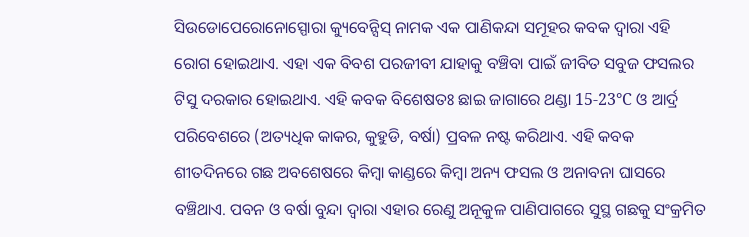ସିଉଡୋପେରୋନୋସ୍ପୋରା କ୍ୟୁବେନ୍ସିସ୍ ନାମକ ଏକ ପାଣିକନ୍ଦା ସମୂହର କବକ ଦ୍ୱାରା ଏହି ରୋଗ ହୋଇଥାଏ. ଏହା ଏକ ବିବଶ ପରଜୀବୀ ଯାହାକୁ ବଞ୍ଚିବା ପାଇଁ ଜୀବିତ ସବୁଜ ଫସଲର ଟିସୁ ଦରକାର ହୋଇଥାଏ. ଏହି କବକ ବିଶେଷତଃ ଛାଇ ଜାଗାରେ ଥଣ୍ଡା 15-23°C ଓ ଆର୍ଦ୍ର ପରିବେଶରେ (ଅତ୍ୟଧିକ କାକର, କୁହୁଡି, ବର୍ଷା) ପ୍ରବଳ ନଷ୍ଟ କରିଥାଏ. ଏହି କବକ ଶୀତଦିନରେ ଗଛ ଅବଶେଷରେ କିମ୍ବା କାଣ୍ଡରେ କିମ୍ବା ଅନ୍ୟ ଫସଲ ଓ ଅନାବନା ଘାସରେ ବଞ୍ଚିଥାଏ. ପବନ ଓ ବର୍ଷା ବୁନ୍ଦା ଦ୍ୱାରା ଏହାର ରେଣୁ ଅନୂକୁଳ ପାଣିପାଗରେ ସୁସ୍ଥ ଗଛକୁ ସଂକ୍ରମିତ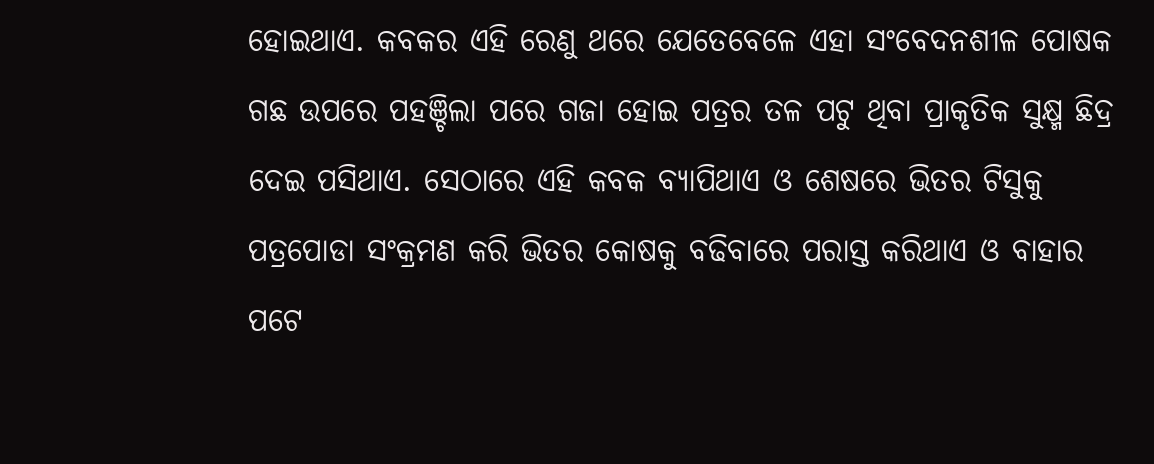ହୋଇଥାଏ. କବକର ଏହି ରେଣୁ ଥରେ ଯେତେବେଳେ ଏହା ସଂବେଦନଶୀଳ ପୋଷକ ଗଛ ଉପରେ ପହଞ୍ଚିଲା ପରେ ଗଜା ହୋଇ ପତ୍ରର ତଳ ପଟୁ ଥିବା ପ୍ରାକୃତିକ ସୁକ୍ଷ୍ମ ଛିଦ୍ର ଦେଇ ପସିଥାଏ. ସେଠାରେ ଏହି କବକ ବ୍ୟାପିଥାଏ ଓ ଶେଷରେ ଭିତର ଟିସୁକୁ ପତ୍ରପୋଡା ସଂକ୍ରମଣ କରି ଭିତର କୋଷକୁ ବଢିବାରେ ପରାସ୍ତ କରିଥାଏ ଓ ବାହାର ପଟେ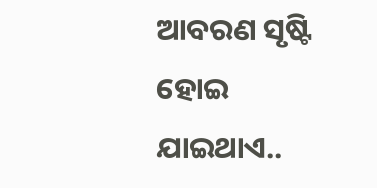ଆବରଣ ସୃଷ୍ଟି ହୋଇ ଯାଇଥାଏ..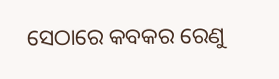ସେଠାରେ କବକର ରେଣୁ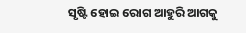ସୃଷ୍ଟି ହୋଇ ରୋଗ ଆହୁରି ଆଗକୁ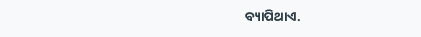ବ୍ୟାପିଥାଏ.